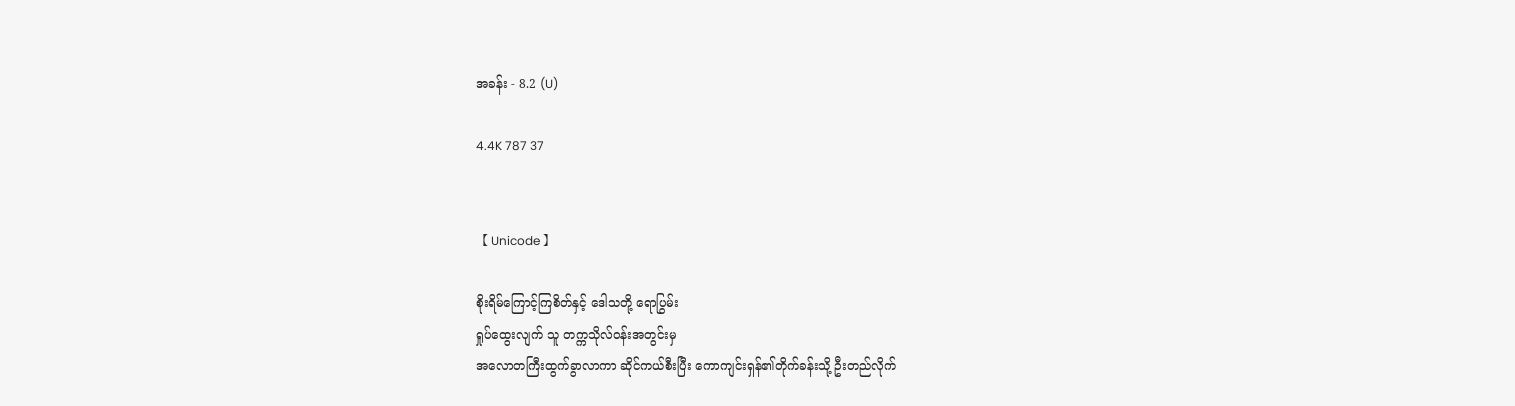အခန်း - 8.2 (U)

4.4K 787 37


【 Unicode 】

စိုးရိမ်ကြောင့်ကြစိတ်နှင့် ဒေါသတို့ ရောပြွမ်း
ရှုပ်ထွေးလျက် သူ တက္ကသိုလ်ဝန်းအတွင်းမှ
အလောတကြီးထွက်ခွာလာကာ ဆိုင်ကယ်စီးပြီး ကောကျင်းရှန်၏တိုက်ခန်းသို့ ဦးတည်လိုက်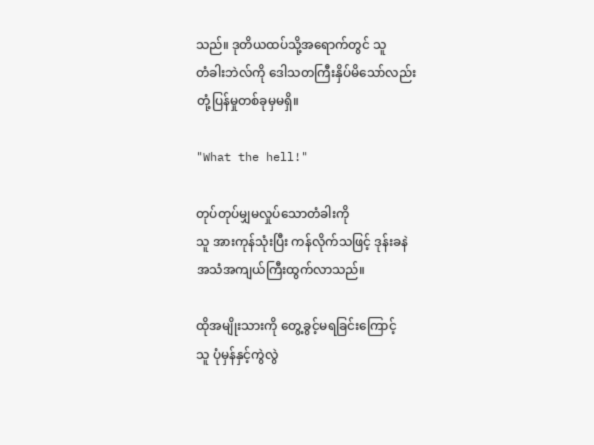သည်။ ဒုတိယထပ်သို့အရောက်တွင် သူ
တံခါးဘဲလ်ကို ဒေါသတကြီးနှိပ်မိသော်လည်း
တုံ့ပြန်မှုတစ်ခုမှမရှိ။

"What the hell!"

တုပ်တုပ်မျှမလှုပ်သောတံခါးကို
သူ အားကုန်သုံးပြီး ကန်လိုက်သဖြင့် ဒုန်းခနဲ
အသံအကျယ်ကြီးထွက်လာသည်။

ထိုအမျိုးသားကို တွေ့ခွင့်မရခြင်းကြောင့်
သူ ပုံမှန်နှင့်ကွဲလွဲ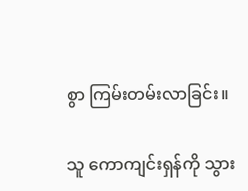စွာ ကြမ်းတမ်းလာခြင်း။

သူ ကောကျင်းရှန်ကို သွား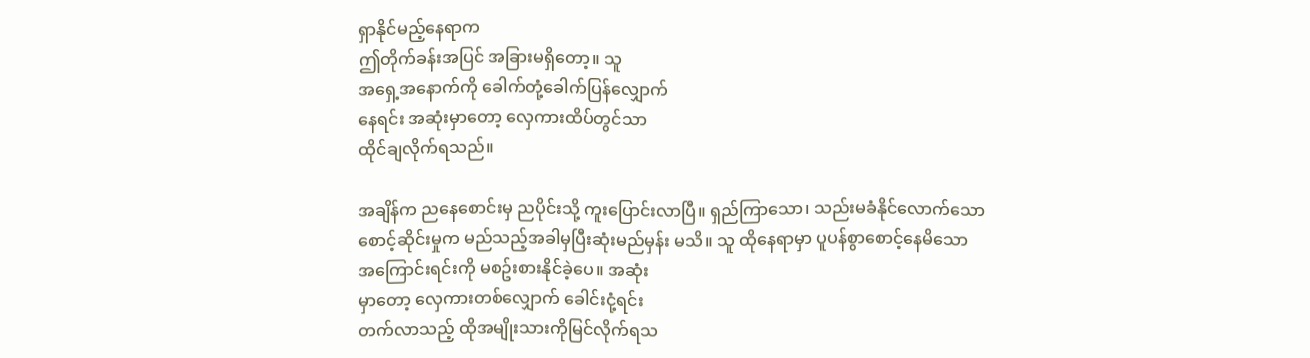ရှာနိုင်မည့်နေရာက
ဤတိုက်ခန်းအပြင် အခြားမရှိတော့။ သူ
အရှေ့အနောက်ကို ခေါက်တုံ့ခေါက်ပြန်လျှောက်
နေရင်း အဆုံးမှာတော့ လှေကားထိပ်တွင်သာ
ထိုင်ချလိုက်ရသည်။

အချိန်က ညနေစောင်းမှ ညပိုင်းသို့ ကူးပြောင်းလာပြီ။ ရှည်ကြာသော၊ သည်းမခံနိုင်လောက်သော
စောင့်ဆိုင်းမှုက မည်သည့်အခါမှပြီးဆုံးမည်မှန်း မသိ။ သူ ထိုနေရာမှာ ပူပန်စွာစောင့်နေမိသော
အကြောင်းရင်းကို မစဥ်းစားနိုင်ခဲ့ပေ။ အဆုံး
မှာတော့ လှေကားတစ်လျှောက် ခေါင်းငုံ့ရင်း
တက်လာသည့် ထိုအမျိုးသားကိုမြင်လိုက်ရသ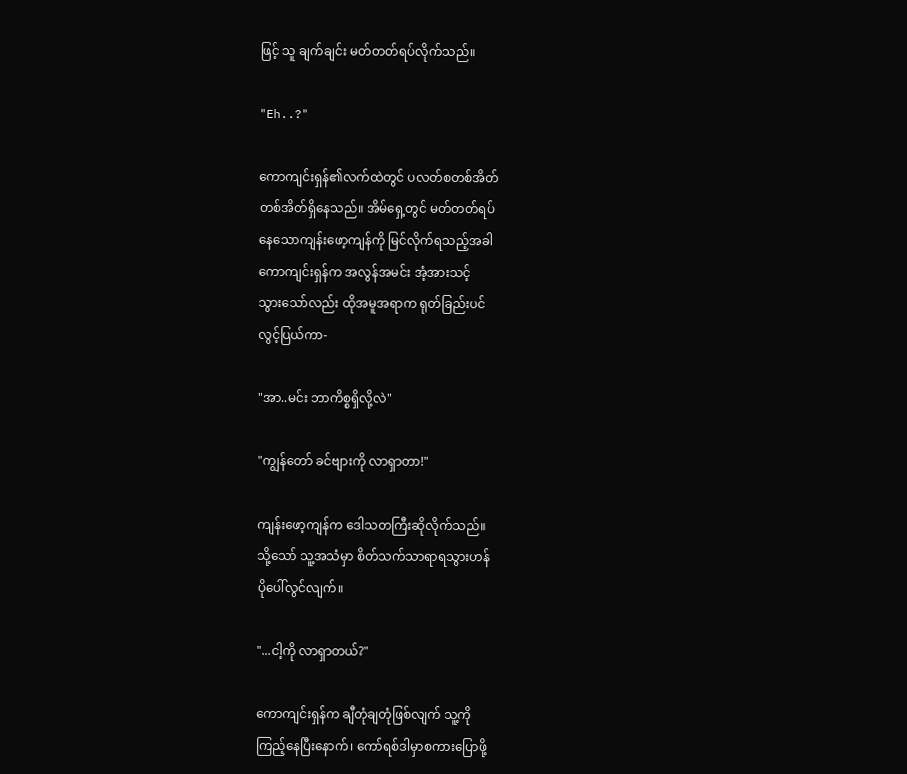ဖြင့် သူ ချက်ချင်း မတ်တတ်ရပ်လိုက်သည်။

"Eh..?"

ကောကျင်းရှန်၏လက်ထဲတွင် ပလတ်စတစ်အိတ်
တစ်အိတ်ရှိနေသည်။ အိမ်ရှေ့တွင် မတ်တတ်ရပ်
နေသောကျန်းဖော့ကျန်ကို မြင်လိုက်ရသည့်အခါ
ကောကျင်းရှန်က အလွန်အမင်း အံ့အားသင့်
သွားသော်လည်း ထိုအမူအရာက ရုတ်ခြည်းပင်
လွင့်ပြယ်ကာ-

"အာ..မင်း ဘာကိစ္စရှိလို့လဲ"

"ကျွန်တော် ခင်ဗျားကို လာရှာတာ!"

ကျန်းဖော့ကျန်က ဒေါသတကြီးဆိုလိုက်သည်။
သို့သော် သူ့အသံမှာ စိတ်သက်သာရာရသွားဟန်
ပိုပေါ်လွင်လျက်။

"...ငါ့ကို လာရှာတယ်?"

ကောကျင်းရှန်က ချီတုံချတုံဖြစ်လျက် သူ့ကို
ကြည့်နေပြီးနောက်၊ ကော်ရစ်ဒါမှာစကားပြောဖို့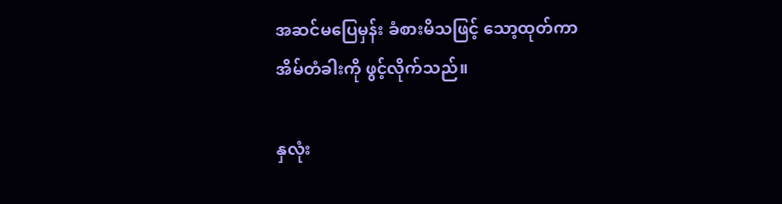အဆင်မပြေမှန်း ခံစားမိသဖြင့် သော့ထုတ်ကာ
အိမ်တံခါးကို ဖွင့်လိုက်သည်။

နှလုံး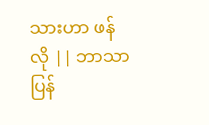သားဟာ ဖန်လို || ဘာသာပြန်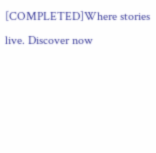[COMPLETED]Where stories live. Discover now